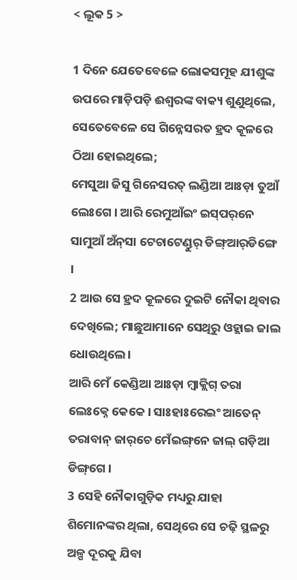< ଲୂକ 5 >

1 ଦିନେ ଯେତେବେଳେ ଲୋକସମୂହ ଯୀଶୁଙ୍କ ଉପରେ ମାଡ଼ିପଡ଼ି ଈଶ୍ବରଙ୍କ ବାକ୍ୟ ଶୁଣୁଥିଲେ, ସେତେବେଳେ ସେ ଗିନ୍ନେସରତ ହ୍ରଦ କୂଳରେ ଠିଆ ହୋଇଥିଲେ;
ମେସୁଆ ଜିସୁ ଗିନେସରତ୍‍ ଲଣ୍ଡିଆ ଆଃଡ଼ା ତୁଆଁ ଲେଃଗେ । ଆରି ରେମୁଆଁଇଂ ଇସ୍‌ପର୍‌ନେ ସାମୁଆଁ ଅଁନ୍‌ସା ଟେଚାଟେଣ୍ଡୁର୍‍ ଡିଙ୍ଗ୍ଆର୍‌ଡିଙ୍ଗେ ।
2 ଆଉ ସେ ହ୍ରଦ କୂଳରେ ଦୁଇଟି ନୌକା ଥିବାର ଦେଖିଲେ; ମାଛୁଆମାନେ ସେଥିରୁ ଓହ୍ଲାଇ ଜାଲ ଧୋଉଥିଲେ।
ଆରି ମେଁ କେଣ୍ଡିଆ ଆଃଡ଼ା ମ୍ୱାକ୍ଲିଗ୍ ତରା ଲେଃକ୍ନେ କେକେ । ସାଃହାଃରେଇଂ ଆତେନ୍‌ ତରାବାନ୍ ଜାର୍‌ଚେ ମେଁଇଙ୍ଗ୍‌ନେ ଜାଲ୍ ଗଡ଼ିଆ ଡିଙ୍ଗ୍‌ଗେ ।
3 ସେହି ନୌକାଗୁଡ଼ିକ ମଧ୍ୟରୁ ଯାହା ଶିମୋନଙ୍କର ଥିଲା, ସେଥିରେ ସେ ଚଢ଼ି ସ୍ଥଳରୁ ଅଳ୍ପ ଦୂରକୁ ଯିବା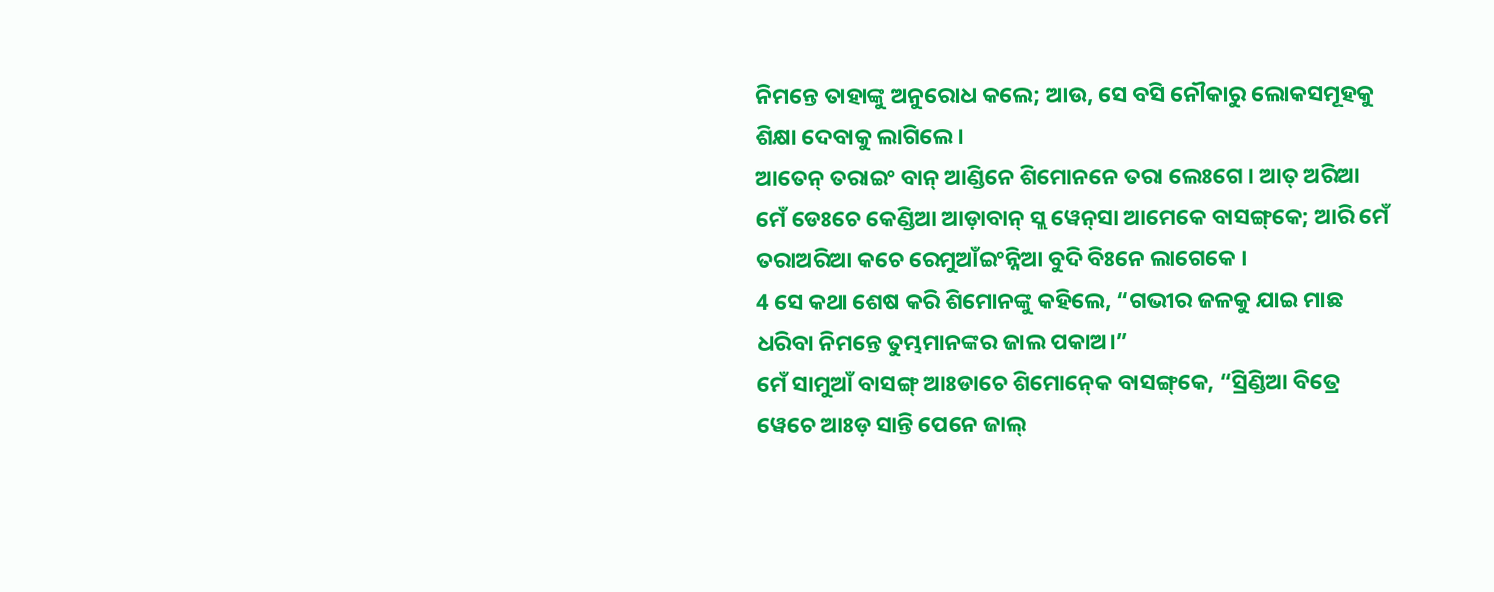ନିମନ୍ତେ ତାହାଙ୍କୁ ଅନୁରୋଧ କଲେ; ଆଉ, ସେ ବସି ନୌକାରୁ ଲୋକସମୂହକୁ ଶିକ୍ଷା ଦେବାକୁ ଲାଗିଲେ।
ଆତେନ୍‌ ତରାଇଂ ବାନ୍ ଆଣ୍ଡିନେ ଶିମୋନନେ ତରା ଲେଃଗେ । ଆତ୍‍ ଅରିଆ ମେଁ ଡେଃଚେ କେଣ୍ଡିଆ ଆଡ଼ାବାନ୍ ସ୍ଲ ୱେନ୍‌ସା ଆମେକେ ବାସଙ୍ଗ୍‌କେ; ଆରି ମେଁ ତରାଅରିଆ କଚେ ରେମୁଆଁଇଂନ୍ନିଆ ବୁଦି ବିଃନେ ଲାଗେକେ ।
4 ସେ କଥା ଶେଷ କରି ଶିମୋନଙ୍କୁ କହିଲେ, “ଗଭୀର ଜଳକୁ ଯାଇ ମାଛ ଧରିବା ନିମନ୍ତେ ତୁମ୍ଭମାନଙ୍କର ଜାଲ ପକାଅ।”
ମେଁ ସାମୁଆଁ ବାସଙ୍ଗ୍‌ ଆଃଡାଚେ ଶିମୋନ୍‍କେ ବାସଙ୍ଗ୍‌କେ, “ସ୍ରିଣ୍ଡିଆ ବିତ୍ରେ ୱେଚେ ଆଃଡ଼ ସାନ୍ତି ପେନେ ଜାଲ୍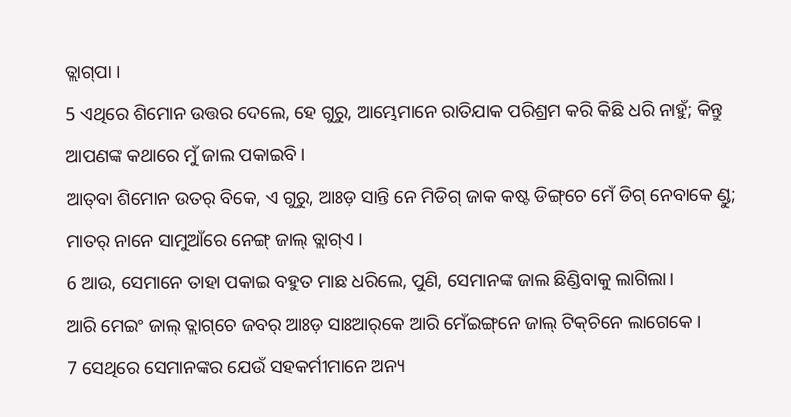ତ୍ଲାଗ୍‌ପା ।
5 ଏଥିରେ ଶିମୋନ ଉତ୍ତର ଦେଲେ, ହେ ଗୁରୁ, ଆମ୍ଭେମାନେ ରାତିଯାକ ପରିଶ୍ରମ କରି କିଛି ଧରି ନାହୁଁ; କିନ୍ତୁ ଆପଣଙ୍କ କଥାରେ ମୁଁ ଜାଲ ପକାଇବି।
ଆତ୍‌ବା ଶିମୋନ ଉତର୍ ବିକେ, ଏ ଗୁରୁ, ଆଃଡ଼ ସାନ୍ତି ନେ ମିଡିଗ୍‍ ଜାକ କଷ୍ଟ ଡିଙ୍ଗ୍‌ଚେ ମେଁ ଡିଗ୍ ନେବାକେ ଣ୍ଡୁ; ମାତର୍‌ ନାନେ ସାମୁଆଁରେ ନେଙ୍ଗ୍ ଜାଲ୍ ତ୍ଲାଗ୍‍ଏ ।
6 ଆଉ, ସେମାନେ ତାହା ପକାଇ ବହୁତ ମାଛ ଧରିଲେ, ପୁଣି, ସେମାନଙ୍କ ଜାଲ ଛିଣ୍ଡିବାକୁ ଲାଗିଲା।
ଆରି ମେଇଂ ଜାଲ୍ ତ୍ଲାଗ୍‌ଚେ ଜବର୍ ଆଃଡ଼ ସାଃଆର୍‌କେ ଆରି ମେଁଇଙ୍ଗ୍‌ନେ ଜାଲ୍ ଟିକ୍‍ଚିନେ ଲାଗେକେ ।
7 ସେଥିରେ ସେମାନଙ୍କର ଯେଉଁ ସହକର୍ମୀମାନେ ଅନ୍ୟ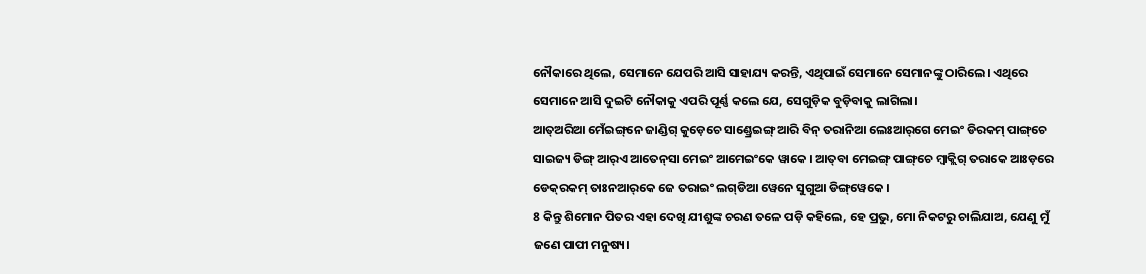ନୌକାରେ ଥିଲେ, ସେମାନେ ଯେପରି ଆସି ସାହାଯ୍ୟ କରନ୍ତି, ଏଥିପାଇଁ ସେମାନେ ସେମାନଙ୍କୁ ଠାରିଲେ। ଏଥିରେ ସେମାନେ ଆସି ଦୁଇଟି ନୌକାକୁ ଏପରି ପୂର୍ଣ୍ଣ କଲେ ଯେ, ସେଗୁଡ଼ିକ ବୁଡ଼ିବାକୁ ଲାଗିଲା।
ଆତ୍‌ଅରିଆ ମେଁଇଙ୍ଗ୍‌ନେ ଜାଣ୍ଡିଗ୍ କୁଡ଼େଚେ ସାଣ୍ଡ୍ରେଇଙ୍ଗ୍ ଆରି ବିନ୍ ତରାନିଆ ଲେଃଆର୍‌ଗେ ମେଇଂ ଡିରକମ୍ ପାଙ୍ଗ୍‌ଚେ ସାଇଜ୍ୟ ଡିଙ୍ଗ୍ ଆର୍‌ଏ ଆତେନ୍‌‌ସା ମେଇଂ ଆମେଇଂକେ ୱାକେ । ଆତ୍‌ବା ମେଇଙ୍ଗ୍ ପାଙ୍ଗ୍‌ଚେ ମ୍ୱାକ୍ଲିଗ୍ ତରାକେ ଆଃଡ଼ରେ ଡେକ୍‌ରକମ୍ ତାଃନ‍ଆର୍‌କେ ଜେ ତରାଇଂ ଲଗ୍‌ଡିଆ ୱେନେ ସୁଗୁଆ ଡିଙ୍ଗ୍‌ୱେକେ ।
8 କିନ୍ତୁ ଶିମୋନ ପିତର ଏହା ଦେଖି ଯୀଶୁଙ୍କ ଚରଣ ତଳେ ପଡ଼ି କହିଲେ, ହେ ପ୍ରଭୁ, ମୋ ନିକଟରୁ ଚାଲିଯାଅ, ଯେଣୁ ମୁଁ ଜଣେ ପାପୀ ମନୁଷ୍ୟ।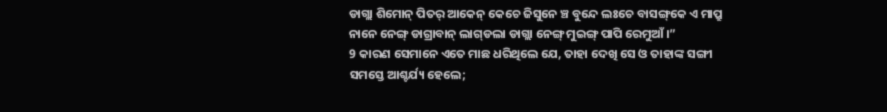ଡାଗ୍ଲା ଶିମୋନ୍ ପିତର୍ ଆକେନ୍ କେଚେ ଜିସୁନେ ଞ୍ଚ ବୁନ୍ଦେ ଲଃଚେ ବାସଙ୍ଗ୍‌କେ ଏ ମାପ୍ରୁ ନାନେ ନେଙ୍ଗ୍ ଡାଗ୍ରାବାନ୍‍ ଲାଗ୍‍ଡଲା ଡାଗ୍ଲା ନେଙ୍ଗ୍ ମୁଇଙ୍ଗ୍ ପାପି ରେମୁଆଁ ।”
9 କାରଣ ସେମାନେ ଏତେ ମାଛ ଧରିଥିଲେ ଯେ, ତାହା ଦେଖି ସେ ଓ ତାହାଙ୍କ ସଙ୍ଗୀ ସମସ୍ତେ ଆଶ୍ଚର୍ଯ୍ୟ ହେଲେ;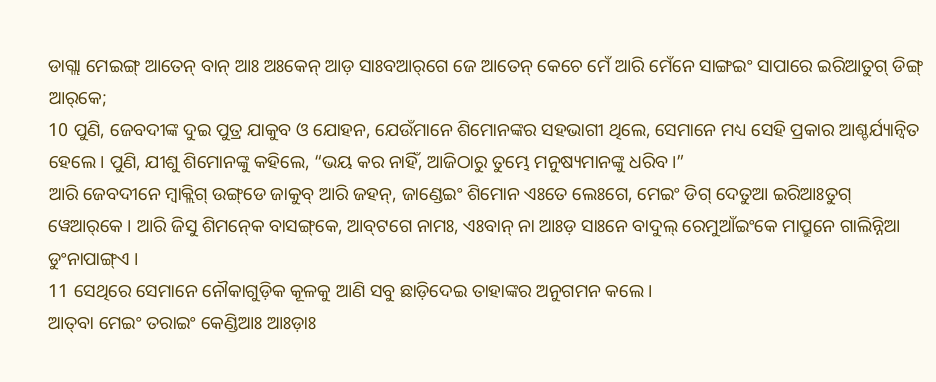ଡାଗ୍ଲା ମେଇଙ୍ଗ୍ ଆତେନ୍‌ ବାନ୍‍ ଆଃ ଅଃକେନ୍ ଆଡ଼ ସାଃବଆର୍‌ଗେ ଜେ ଆତେନ୍‌ କେଚେ ମେଁ ଆରି ମେଁନେ ସାଙ୍ଗଇଂ ସାପାରେ ଇରିଆତୁଗ୍ ଡିଙ୍ଗ୍ ଆର୍‌କେ;
10 ପୁଣି, ଜେବଦୀଙ୍କ ଦୁଇ ପୁତ୍ର ଯାକୁବ ଓ ଯୋହନ, ଯେଉଁମାନେ ଶିମୋନଙ୍କର ସହଭାଗୀ ଥିଲେ, ସେମାନେ ମଧ୍ୟ ସେହି ପ୍ରକାର ଆଶ୍ଚର୍ଯ୍ୟାନ୍ୱିତ ହେଲେ। ପୁଣି, ଯୀଶୁ ଶିମୋନଙ୍କୁ କହିଲେ, “ଭୟ କର ନାହିଁ, ଆଜିଠାରୁ ତୁମ୍ଭେ ମନୁଷ୍ୟମାନଙ୍କୁ ଧରିବ।”
ଆରି ଜେବଦୀନେ ମ୍ୱାକ୍ଲିଗ୍‍ ଉଙ୍ଗ୍‌ଡେ ଜାକୁବ୍‌ ଆରି ଜହନ୍‌, ଜାଣ୍ଡେଇଂ ଶିମୋନ ଏଃତେ ଲେଃଗେ, ମେଇଂ ଡିଗ୍ ଦେତୁଆ ଇରିଆଃତୁଗ୍ ୱେଆର୍‌କେ । ଆରି ଜିସୁ ଶିମନ୍‍କେ ବାସଙ୍ଗ୍‌କେ, ଆବ୍‌ଟଗେ ନାମଃ, ଏଃବାନ୍ ନା ଆଃଡ଼ ସାଃନେ ବାଦୁଲ୍ ରେମୁଆଁଇଂକେ ମାପ୍ରୁନେ ଗାଲିନ୍ନିଆ ଡୁଂନାପାଙ୍ଗ୍‍ଏ ।
11 ସେଥିରେ ସେମାନେ ନୌକାଗୁଡ଼ିକ କୂଳକୁ ଆଣି ସବୁ ଛାଡ଼ିଦେଇ ତାହାଙ୍କର ଅନୁଗମନ କଲେ।
ଆତ୍‌ବା ମେଇଂ ତରାଇଂ କେଣ୍ଡିଆଃ ଆଃଡ଼ାଃ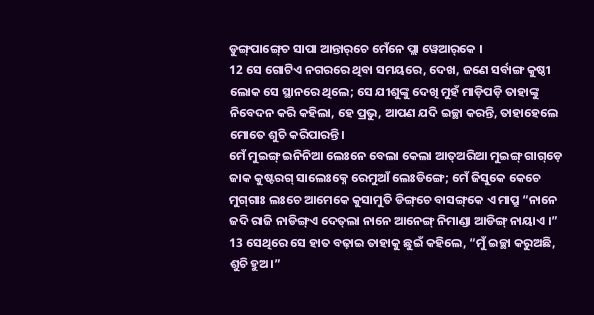ଡୁଙ୍ଗ୍‍ପାଙ୍ଗ୍‍ଚେ ସାପା ଆନ୍ତାର୍‌ଚେ ମେଁନେ ପ୍ଲା ୱେଆର୍‌କେ ।
12 ସେ ଗୋଟିଏ ନଗରରେ ଥିବା ସମୟରେ, ଦେଖ, ଜଣେ ସର୍ବାଙ୍ଗ କୁଷ୍ଠୀ ଲୋକ ସେ ସ୍ଥାନରେ ଥିଲେ; ସେ ଯୀଶୁଙ୍କୁ ଦେଖି ମୁହଁ ମାଡ଼ିପଡ଼ି ତାହାଙ୍କୁ ନିବେଦନ କରି କହିଲା, ହେ ପ୍ରଭୁ, ଆପଣ ଯଦି ଇଚ୍ଛା କରନ୍ତି, ତାହାହେଲେ ମୋତେ ଶୁଚି କରିପାରନ୍ତି।
ମେଁ ମୁଇଙ୍ଗ୍ ଇନିନିଆ ଲେଃନେ ବେଲା କେଲା ଆତ୍‌ଅରିଆ ମୁଇଙ୍ଗ୍ ଗାଗ୍‌ଡ଼େ ଜାକ କୁଷ୍ଟରଗ୍‍ ସାଲେଃକ୍ନେ ରେମୁଆଁ ଲେଃଡିଙ୍ଗେ; ମେଁ ଜିସୁକେ କେଚେ ମୁଗ୍‌ଗାଃ ଲଃଚେ ଆମେକେ କୁସାମୁତି ଡିଙ୍ଗ୍‌ଚେ ବାସଙ୍ଗ୍‌କେ ଏ ମାପ୍ରୁ “ନାନେ ଜଦି ରାଜି ନାଡିଙ୍ଗ୍‌ଏ ଦେତ୍‍ଲା ନାନେ ଆନେଙ୍ଗ୍ ନିମାଣ୍ଡା ଆଡିଙ୍ଗ୍ ନାୟାଏ ।”
13 ସେଥିରେ ସେ ହାତ ବଢ଼ାଇ ତାହାକୁ ଛୁଇଁ କହିଲେ, “ମୁଁ ଇଚ୍ଛା କରୁଅଛି, ଶୁଚି ହୁଅ।”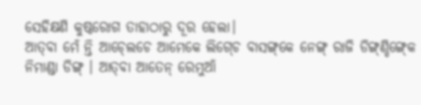ସେହିକ୍ଷଣି କୁଷ୍ଠରୋଗ ତାହାଠାରୁ ଦୂର ହେଲା।
ଆତ୍‌ବା ମେଁ ନ୍ତି ଆଚ୍‍ଲେଚେ ଆମେକେ ଲିଗ୍‍ଚେ ବାସଙ୍ଗ୍‌କେ ନେଙ୍ଗ୍ ରାଜି ଡିଙ୍ଗ୍‍ଣ୍ଡିଙ୍ଗ୍‍କେ ନିମାଣ୍ଡା ଡିଙ୍ଗ୍ । ଆତ୍‌ବା ଆତେନ୍‌ ରେମୁଆଁ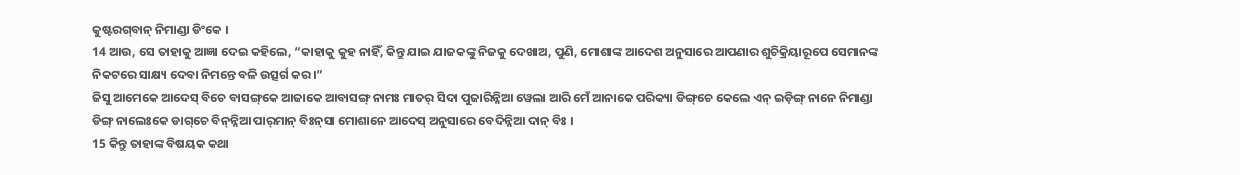କୁଷ୍ଟରଗ୍‌ବାନ୍‌ ନିମାଣ୍ଡା ଡିଂକେ ।
14 ଆଉ, ସେ ତାହାକୁ ଆଜ୍ଞା ଦେଇ କହିଲେ, “କାହାକୁ କୁହ ନାହିଁ, କିନ୍ତୁ ଯାଇ ଯାଜକଙ୍କୁ ନିଜକୁ ଦେଖାଅ, ପୁଣି, ମୋଶାଙ୍କ ଆଦେଶ ଅନୁସାରେ ଆପଣାର ଶୁଚିକ୍ରିୟାରୂପେ ସେମାନଙ୍କ ନିକଟରେ ସାକ୍ଷ୍ୟ ଦେବା ନିମନ୍ତେ ବଳି ଉତ୍ସର୍ଗ କର।”
ଜିସୁ ଆମେକେ ଆଦେସ୍‍ ବିଚେ ବାସଙ୍ଗ୍‌କେ ଆଜାକେ ଆବାସଙ୍ଗ୍‍ ନାମଃ ମାତର୍‌ ସିଦା ପୁଜାରିନ୍ନିଆ ୱେଲା ଆରି ମେଁ ଆନାକେ ପରିକ୍ୟା ଡିଙ୍ଗ୍‌ଚେ କେଲେ ଏନ୍‌ ଇଡ଼ିଙ୍ଗ୍ ନାନେ ନିମାଣ୍ଡା ଡିଙ୍ଗ୍ ନାଲେଃକେ ଡାଗ୍‌ଚେ ବିନ୍‍ନ୍ନିଆ ପାର୍‍ମାନ୍‍ ବିଃନ୍‍ସା ମୋଶାନେ ଆଦେସ୍‍ ଅନୁସାରେ ବେଦିନ୍ନିଆ ଦାନ୍ ବିଃ ।
15 କିନ୍ତୁ ତାହାଙ୍କ ବିଷୟକ କଥା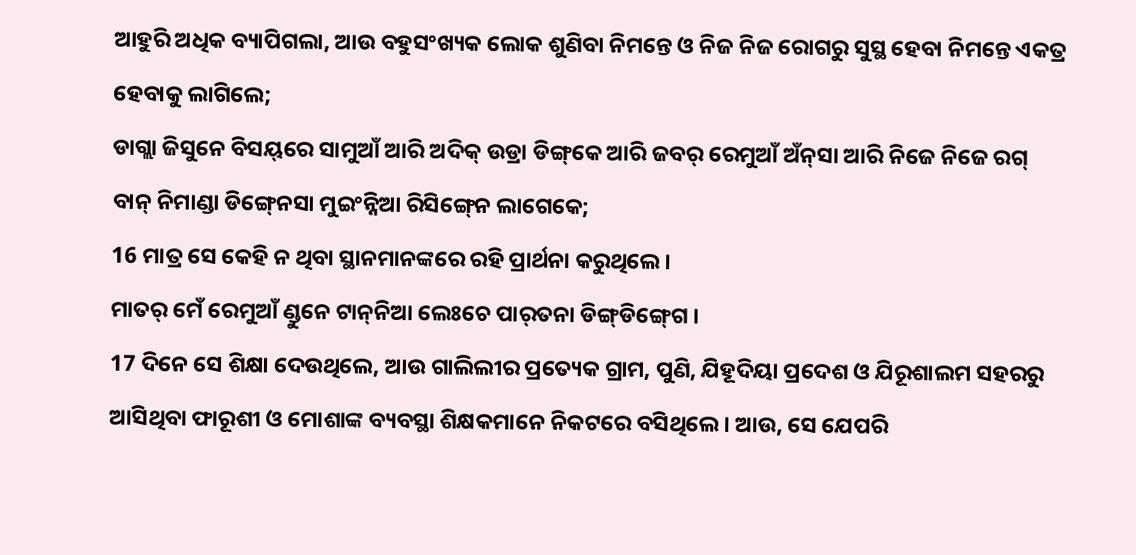ଆହୁରି ଅଧିକ ବ୍ୟାପିଗଲା, ଆଉ ବହୁସଂଖ୍ୟକ ଲୋକ ଶୁଣିବା ନିମନ୍ତେ ଓ ନିଜ ନିଜ ରୋଗରୁ ସୁସ୍ଥ ହେବା ନିମନ୍ତେ ଏକତ୍ର ହେବାକୁ ଲାଗିଲେ;
ଡାଗ୍ଲା ଜିସୁନେ ବିସୟ୍‌ରେ ସାମୁଆଁ ଆରି ଅଦିକ୍‍ ଉଡ୍ରା ଡିଙ୍ଗ୍‌କେ ଆରି ଜବର୍ ରେମୁଆଁ ଅଁନ୍‌ସା ଆରି ନିଜେ ନିଜେ ରଗ୍ ବାନ୍ ନିମାଣ୍ଡା ଡିଙ୍ଗ୍‍ନେସା ମୁଇଂନ୍ନିଆ ରିସିଙ୍ଗ୍‍ନେ ଲାଗେକେ;
16 ମାତ୍ର ସେ କେହି ନ ଥିବା ସ୍ଥାନମାନଙ୍କରେ ରହି ପ୍ରାର୍ଥନା କରୁଥିଲେ।
ମାତର୍ ମେଁ ରେମୁଆଁ ଣ୍ଡୁନେ ଟାନ୍‌ନିଆ ଲେଃଚେ ପାର୍‌ତନା ଡିଙ୍ଗ୍‍ଡିଙ୍ଗ୍‍ଗେ ।
17 ଦିନେ ସେ ଶିକ୍ଷା ଦେଉଥିଲେ, ଆଉ ଗାଲିଲୀର ପ୍ରତ୍ୟେକ ଗ୍ରାମ, ପୁଣି, ଯିହୂଦିୟା ପ୍ରଦେଶ ଓ ଯିରୂଶାଲମ ସହରରୁ ଆସିଥିବା ଫାରୂଶୀ ଓ ମୋଶାଙ୍କ ବ୍ୟବସ୍ଥା ଶିକ୍ଷକମାନେ ନିକଟରେ ବସିଥିଲେ। ଆଉ, ସେ ଯେପରି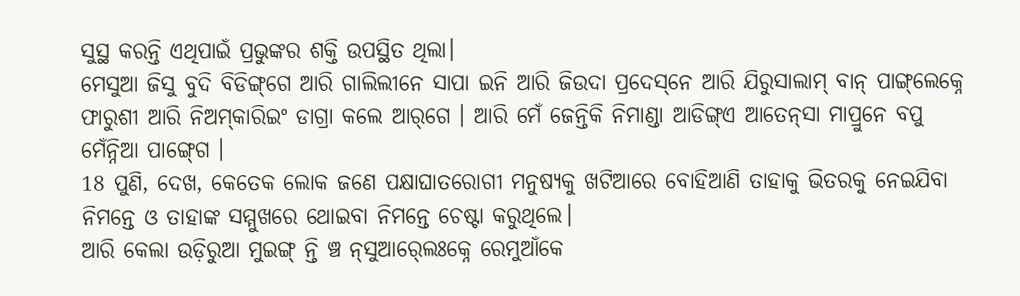ସୁସ୍ଥ କରନ୍ତି ଏଥିପାଇଁ ପ୍ରଭୁଙ୍କର ଶକ୍ତି ଉପସ୍ଥିତ ଥିଲା।
ମେସୁଆ ଜିସୁ ବୁଦି ବିଡିଙ୍ଗ୍‌ଗେ ଆରି ଗାଲିଲୀନେ ସାପା ଇନି ଆରି ଜିଉଦା ପ୍ରଦେସ୍‌ନେ ଆରି ଯିରୁସାଲାମ୍‍ ବାନ୍ ପାଙ୍ଗ୍‌ଲେକ୍ନେ ଫାରୁଶୀ ଆରି ନିଅମ୍‌କାରି‍ଇଂ ଡାଗ୍ରା କଲେ ଆର୍‌ଗେ । ଆରି ମେଁ ଜେନ୍ତିକି ନିମାଣ୍ଡା ଆଡିଙ୍ଗ୍‌ଏ ଆତେନ୍‌‌ସା ମାପ୍ରୁନେ ବପୁ ମେଁନ୍ନିଆ ପାଙ୍ଗ୍‍ଗେ ।
18 ପୁଣି, ଦେଖ, କେତେକ ଲୋକ ଜଣେ ପକ୍ଷାଘାତରୋଗୀ ମନୁଷ୍ୟକୁ ଖଟିଆରେ ବୋହିଆଣି ତାହାକୁ ଭିତରକୁ ନେଇଯିବା ନିମନ୍ତେ ଓ ତାହାଙ୍କ ସମ୍ମୁଖରେ ଥୋଇବା ନିମନ୍ତେ ଚେଷ୍ଟା କରୁଥିଲେ।
ଆରି କେଲା ଉଡ଼ିରୁଆ ମୁଇଙ୍ଗ୍ ନ୍ତି ଞ୍ଚ ନ୍‍ସୁଆର୍‍ଲେଃକ୍ନେ ରେମୁଆଁକେ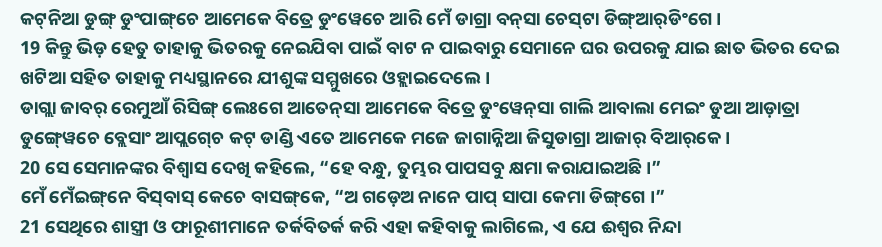କଟ୍‌ନିଆ ଡୁଙ୍ଗ୍‍ ଡୁଂପାଙ୍ଗ୍‌ଚେ ଆମେକେ ବିତ୍ରେ ଡୁଂୱେଚେ ଆରି ମେଁ ଡାଗ୍ରା ବନ୍‍ସା ଚେସ୍‌ଟା ଡିଙ୍ଗ୍‌ଆର୍‌ଡିଂଗେ ।
19 କିନ୍ତୁ ଭିଡ଼ ହେତୁ ତାହାକୁ ଭିତରକୁ ନେଇଯିବା ପାଇଁ ବାଟ ନ ପାଇବାରୁ ସେମାନେ ଘର ଉପରକୁ ଯାଇ ଛାତ ଭିତର ଦେଇ ଖଟିଆ ସହିତ ତାହାକୁ ମଧ୍ୟସ୍ଥାନରେ ଯୀଶୁଙ୍କ ସମ୍ମୁଖରେ ଓହ୍ଲାଇଦେଲେ।
ଡାଗ୍ଲା ଜାବର୍‌ ରେମୁଆଁ ରିସିଙ୍ଗ୍ ଲେଃଗେ ଆତେନ୍‌‌ସା ଆମେକେ ବିତ୍ରେ ଡୁଂୱେନ୍‍ସା ଗାଲି ଆବାଲା ମେଇଂ ଡୁଆ ଆଡ଼ାତ୍ରା ଡୁଙ୍ଗ୍‍ୱେଚେ ବ୍ଲେସାଂ ଆପ୍ଲଗ୍‍ଚେ କଟ୍ ଡାଣ୍ଡି ଏତେ ଆମେକେ ମଜେ ଜାଗାନ୍ନିଆ ଜିସୁଡାଗ୍ରା ଆଜାର୍ ବିଆର୍‌କେ ।
20 ସେ ସେମାନଙ୍କର ବିଶ୍ୱାସ ଦେଖି କହିଲେ, “ହେ ବନ୍ଧୁ, ତୁମ୍ଭର ପାପସବୁ କ୍ଷମା କରାଯାଇଅଛି।”
ମେଁ ମେଁଇଙ୍ଗ୍‌ନେ ବିସ୍‌ବାସ୍‍ କେଚେ ବାସଙ୍ଗ୍‌କେ, “ଅ ଗଡ଼େଅ ନାନେ ପାପ୍ ସାପା କେମା ଡିଙ୍ଗ୍‌ଗେ ।”
21 ସେଥିରେ ଶାସ୍ତ୍ରୀ ଓ ଫାରୂଶୀମାନେ ତର୍କବିତର୍କ କରି ଏହା କହିବାକୁ ଲାଗିଲେ, ଏ ଯେ ଈଶ୍ବର ନିନ୍ଦା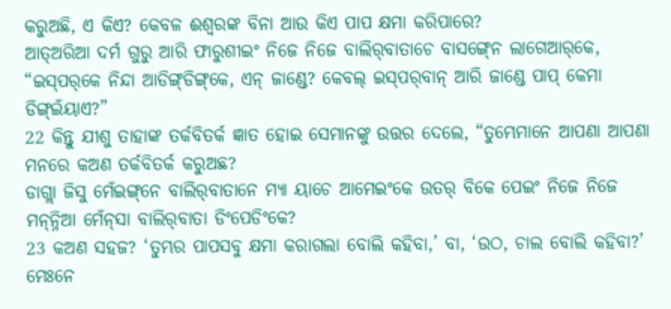କରୁଅଛି, ଏ କିଏ? କେବଳ ଈଶ୍ବରଙ୍କ ବିନା ଆଉ କିଏ ପାପ କ୍ଷମା କରିପାରେ?
ଆତ୍‌ଅରିଆ ଦର୍ମ ଗୁରୁ ଆରି ଫାରୁଶୀ‍ଇଂ ନିଜେ ନିଜେ ବାଲିର୍‌ବାତାଚେ ବାସଙ୍ଗ୍‍ନେ ଲାଗେଆର୍‌କେ, “ଇସ୍‌ପର୍‌କେ ନିନ୍ଦା ଆଡିଙ୍ଗ୍‌ଡିଙ୍ଗ୍‌କେ, ଏନ୍‌ ଜାଣ୍ଡେ? କେବଲ୍‍ ଇସ୍‌ପର୍‌ବାନ୍ ଆରି ଜାଣ୍ଡେ ପାପ୍ କେମା ଡିଙ୍ଗ୍ଇଁୟାଏ?”
22 କିନ୍ତୁ ଯୀଶୁ ତାହାଙ୍କ ତର୍କବିତର୍କ ଜ୍ଞାତ ହୋଇ ସେମାନଙ୍କୁ ଉତ୍ତର ଦେଲେ, “ତୁମ୍ଭେମାନେ ଆପଣା ଆପଣା ମନରେ କଅଣ ତର୍କବିତର୍କ କରୁଅଛ?
ଡାଗ୍ଲା ଜିସୁ ମେଁଇଙ୍ଗ୍‌ନେ ବାଲିର୍‌ବାତାନେ ମ୍ୟା ୟାଚେ ଆମେଇଂକେ ଉତର୍ ବିକେ ପେଇଂ ନିଜେ ନିଜେ ମନ୍‍ନ୍ନିଆ ମେଁନ୍‌ସା ବାଲିର୍‌ବାତା ଡିଂପେଡିଂକେ?
23 କଅଣ ସହଜ? ‘ତୁମ୍ଭର ପାପସବୁ କ୍ଷମା କରାଗଲା ବୋଲି କହିବା,’ ବା, ‘ଉଠ, ଚାଲ ବୋଲି କହିବା?’
ମେଃନେ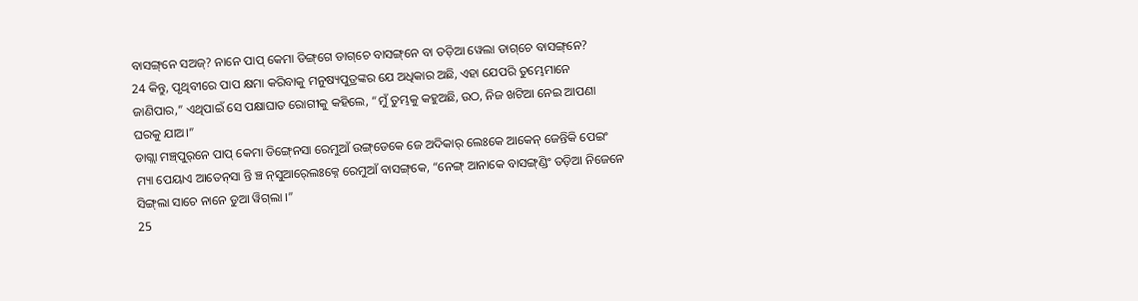ବାସଙ୍ଗ୍‌ନେ ସଅଜ୍‌? ନାନେ ପାପ୍ କେମା ଡିଙ୍ଗ୍‌ଗେ ଡାଗ୍‌ଚେ ବାସଙ୍ଗ୍‌ନେ ବା ତଡ଼ିଆ ୱେଲା ଡାଗ୍‌ଚେ ବାସଙ୍ଗ୍‌ନେ?
24 କିନ୍ତୁ, ପୃଥିବୀରେ ପାପ କ୍ଷମା କରିବାକୁ ମନୁଷ୍ୟପୁତ୍ରଙ୍କର ଯେ ଅଧିକାର ଅଛି, ଏହା ଯେପରି ତୁମ୍ଭେମାନେ ଜାଣିପାର,” ଏଥିପାଇଁ ସେ ପକ୍ଷାଘାତ ରୋଗୀକୁ କହିଲେ, “ମୁଁ ତୁମ୍ଭକୁ କହୁଅଛି, ଉଠ, ନିଜ ଖଟିଆ ନେଇ ଆପଣା ଘରକୁ ଯାଅ।”
ଡାଗ୍ଲା ମଞ୍ଚ୍‌ପୁର୍‌ନେ ପାପ୍ କେମା ଡିଙ୍ଗ୍‍ନେସା ରେମୁଆଁ ଉଙ୍ଗ୍‌ଡେକେ ଜେ ଅଦିକାର୍ ଲେଃକେ ଆକେନ୍ ଜେନ୍ତିକି ପେଇଂ ମ୍ୟା ପେୟାଏ ଆତେନ୍‌‌ସା ନ୍ତି ଞ୍ଚ ନ୍‍ସୁଆର୍‍ଲେଃକ୍ନେ ରେମୁଆଁ ବାସଙ୍ଗ୍‌କେ, “ନେଙ୍ଗ୍ ଆନାକେ ବାସଙ୍ଗ୍‌ଣ୍ଡିଂ ତଡ଼ିଆ ନିଜେନେ ସିଙ୍ଗ୍‌ଲା ସାଚେ ନାନେ ଡୁଆ ୱିଗ୍‌ଲା ।”
25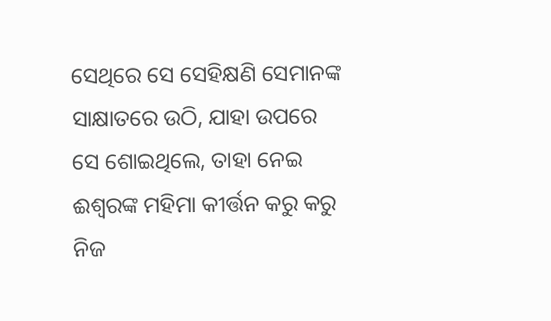ସେଥିରେ ସେ ସେହିକ୍ଷଣି ସେମାନଙ୍କ ସାକ୍ଷାତରେ ଉଠି, ଯାହା ଉପରେ ସେ ଶୋଇଥିଲେ, ତାହା ନେଇ ଈଶ୍ବରଙ୍କ ମହିମା କୀର୍ତ୍ତନ କରୁ କରୁ ନିଜ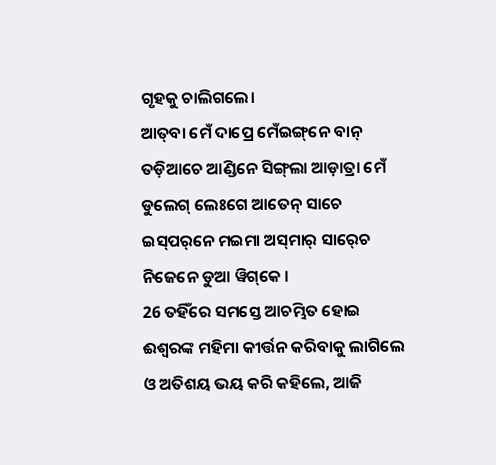ଗୃହକୁ ଚାଲିଗଲେ।
ଆତ୍‌ବା ମେଁ ଦାପ୍ରେ ମେଁଇଙ୍ଗ୍‌ନେ ବାନ୍ ତଡ଼ିଆଚେ ଆଣ୍ଡିନେ ସିଙ୍ଗ୍‌ଲା ଆଡ଼ାତ୍ରା ମେଁ ଡୁଲେଗ୍‍ ଲେଃଗେ ଆତେନ୍‌ ସାଚେ ଇସ୍‌ପର୍‌ନେ ମ‍ଇମା ଅସ୍‌ମାର୍ ସାର୍‍ଚେ ନିଜେନେ ଡୁଆ ୱିଗ୍‌କେ ।
26 ତହିଁରେ ସମସ୍ତେ ଆଚମ୍ଭିତ ହୋଇ ଈଶ୍ବରଙ୍କ ମହିମା କୀର୍ତ୍ତନ କରିବାକୁ ଲାଗିଲେ ଓ ଅତିଶୟ ଭୟ କରି କହିଲେ, ଆଜି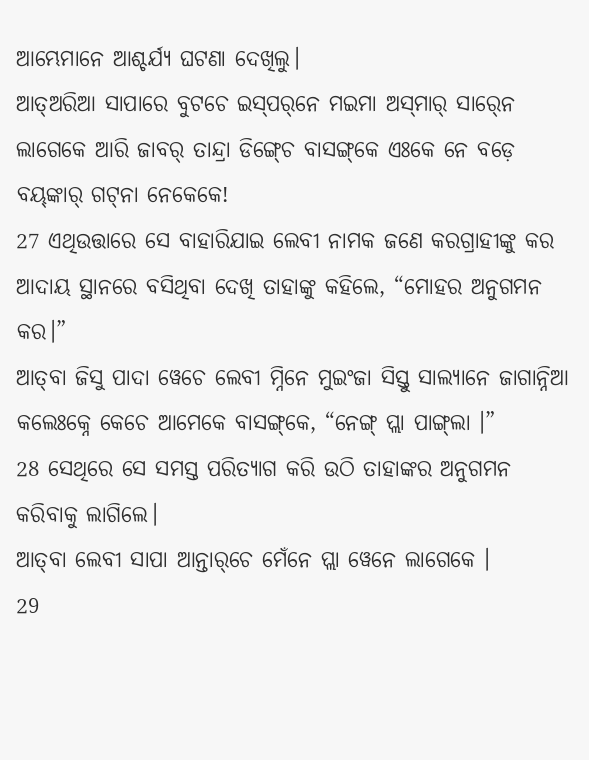ଆମ୍ଭେମାନେ ଆଶ୍ଚର୍ଯ୍ୟ ଘଟଣା ଦେଖିଲୁ।
ଆତ୍‌ଅରିଆ ସାପାରେ ବୁଟଚେ ଇସ୍‌ପର୍‌ନେ ମ‍ଇମା ଅସ୍‌ମାର୍ ସାର୍‍ନେ ଲାଗେକେ ଆରି ଜାବର୍‌ ତାନ୍ଦ୍ରା ଡିଙ୍ଗ୍‍ଚେ ବାସଙ୍ଗ୍‌କେ ଏଃକେ ନେ ବଡ଼େ ବୟ୍‍ଙ୍କାର୍‍ ଗଟ୍‌ନା ନେକେକେ!
27 ଏଥିଉତ୍ତାରେ ସେ ବାହାରିଯାଇ ଲେବୀ ନାମକ ଜଣେ କରଗ୍ରାହୀଙ୍କୁ କର ଆଦାୟ ସ୍ଥାନରେ ବସିଥିବା ଦେଖି ତାହାଙ୍କୁ କହିଲେ, “ମୋହର ଅନୁଗମନ କର।”
ଆତ୍‌ବା ଜିସୁ ପାଦା ୱେଚେ ଲେବୀ ମ୍ନିନେ ମୁଇଂଜା ସିସ୍ତୁ ସାଲ୍ୟାନେ ଜାଗାନ୍ନିଆ କଲେଃକ୍ନେ କେଚେ ଆମେକେ ବାସଙ୍ଗ୍‌କେ, “ନେଙ୍ଗ୍ ପ୍ଲା ପାଙ୍ଗ୍‌ଲା ।”
28 ସେଥିରେ ସେ ସମସ୍ତ ପରିତ୍ୟାଗ କରି ଉଠି ତାହାଙ୍କର ଅନୁଗମନ କରିବାକୁ ଲାଗିଲେ।
ଆତ୍‌ବା ଲେବୀ ସାପା ଆନ୍ତାର୍‌ଚେ ମେଁନେ ପ୍ଲା ୱେନେ ଲାଗେକେ ।
29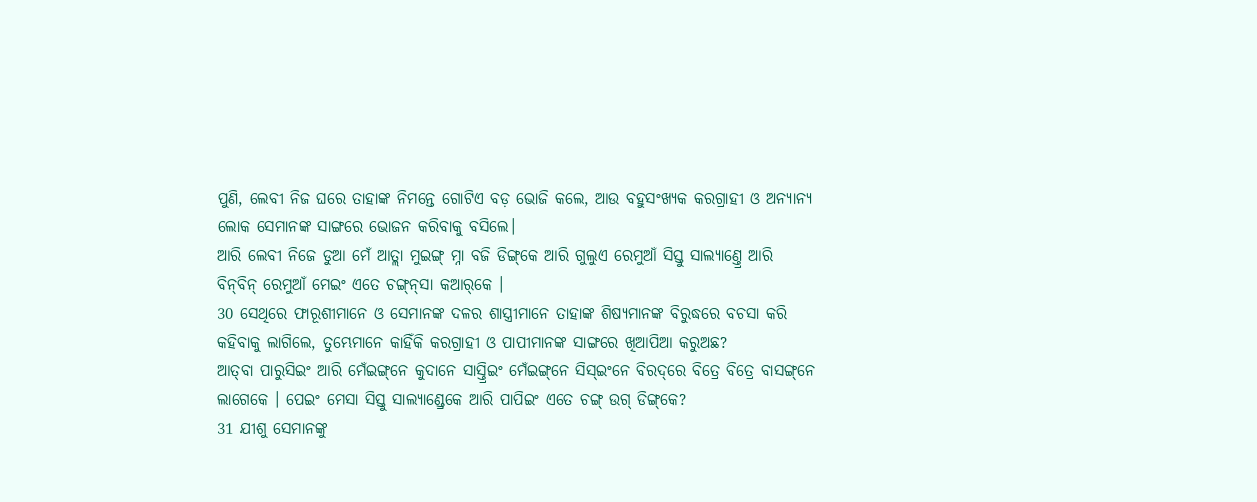ପୁଣି, ଲେବୀ ନିଜ ଘରେ ତାହାଙ୍କ ନିମନ୍ତେ ଗୋଟିଏ ବଡ଼ ଭୋଜି କଲେ, ଆଉ ବହୁସଂଖ୍ୟକ କରଗ୍ରାହୀ ଓ ଅନ୍ୟାନ୍ୟ ଲୋକ ସେମାନଙ୍କ ସାଙ୍ଗରେ ଭୋଜନ କରିବାକୁ ବସିଲେ।
ଆରି ଲେବୀ ନିଜେ ଡୁଆ ମେଁ ଆତ୍ଲା ମୁଇଙ୍ଗ୍ ମ୍ନା ବଜି ଡିଙ୍ଗ୍‌କେ ଆରି ଗୁଲୁଏ ରେମୁଆଁ ସିସ୍ତୁ ସାଲ୍ୟାଣ୍ତ୍ରେ ଆରି ବିନ୍‌ବିନ୍ ରେମୁଆଁ ମେଇଂ ଏତେ ଚଙ୍ଗ୍‍ନ୍‍ସା କଆର୍‌କେ ।
30 ସେଥିରେ ଫାରୂଶୀମାନେ ଓ ସେମାନଙ୍କ ଦଳର ଶାସ୍ତ୍ରୀମାନେ ତାହାଙ୍କ ଶିଷ୍ୟମାନଙ୍କ ବିରୁଦ୍ଧରେ ବଚସା କରି କହିବାକୁ ଲାଗିଲେ, ତୁମ୍ଭେମାନେ କାହିଁକି କରଗ୍ରାହୀ ଓ ପାପୀମାନଙ୍କ ସାଙ୍ଗରେ ଖିଆପିଆ କରୁଅଛ?
ଆତ୍‌ବା ପାରୁସିଇଂ ଆରି ମେଁଇଙ୍ଗ୍‌ନେ କୁଦାନେ ସାସ୍ତ୍ରିଇଂ ମେଁଇଙ୍ଗ୍‌ନେ ସିସ୍ଇଂନେ ବିରଦ୍‌ରେ ବିତ୍ରେ ବିତ୍ରେ ବାସଙ୍ଗ୍‌ନେ ଲାଗେକେ । ପେଇଂ ମେସା ସିସ୍ତୁ ସାଲ୍ୟାଣ୍ଡ୍ରେକେ ଆରି ପାପିଇଂ ଏତେ ଚଙ୍ଗ୍ ଉଗ୍ ଡିଙ୍ଗ୍‌କେ?
31 ଯୀଶୁ ସେମାନଙ୍କୁ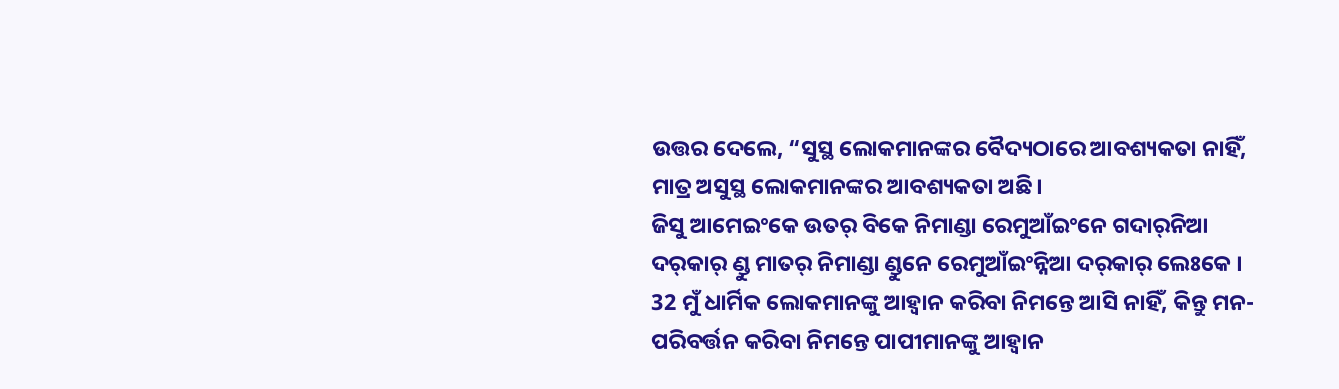ଉତ୍ତର ଦେଲେ, “ସୁସ୍ଥ ଲୋକମାନଙ୍କର ବୈଦ୍ୟଠାରେ ଆବଶ୍ୟକତା ନାହିଁ, ମାତ୍ର ଅସୁସ୍ଥ ଲୋକମାନଙ୍କର ଆବଶ୍ୟକତା ଅଛି।
ଜିସୁ ଆମେଇଂକେ ଉତର୍ ବିକେ ନିମାଣ୍ଡା ରେମୁଆଁଇଂନେ ଗଦାର୍‌ନିଆ ଦର୍‌କାର୍ ଣ୍ଡୁ ମାତର୍‌ ନିମାଣ୍ଡା ଣ୍ଡୁନେ ରେମୁଆଁଇଂନ୍ନିଆ ଦର୍‌କାର୍ ଲେଃକେ ।
32 ମୁଁ ଧାର୍ମିକ ଲୋକମାନଙ୍କୁ ଆହ୍ୱାନ କରିବା ନିମନ୍ତେ ଆସି ନାହିଁ, କିନ୍ତୁ ମନ-ପରିବର୍ତ୍ତନ କରିବା ନିମନ୍ତେ ପାପୀମାନଙ୍କୁ ଆହ୍ୱାନ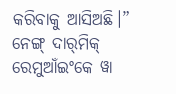କରିବାକୁ ଆସିଅଛି।”
ନେଙ୍ଗ୍ ଦାର୍‍ମିକ୍‍ ରେମୁଆଁଇଂକେ ୱା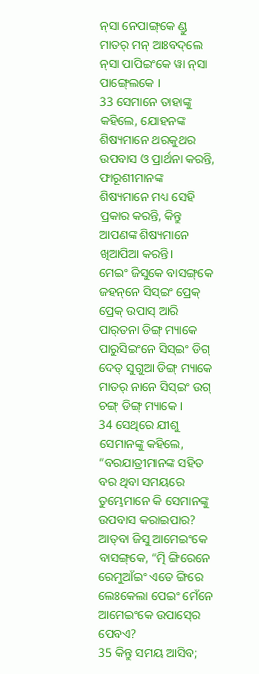ନ୍‌ସା ନେପାଙ୍ଗ୍‌କେ ଣ୍ଡୁ ମାତର୍‌ ମନ୍‍ ଆଃବଦ୍‌ଲେ ନ୍‍ସା ପାପିଇଂକେ ୱା ନ୍‌ସା ପାଙ୍ଗ୍‍ଲେକେ ।
33 ସେମାନେ ତାହାଙ୍କୁ କହିଲେ, ଯୋହନଙ୍କ ଶିଷ୍ୟମାନେ ଥରକୁଥର ଉପବାସ ଓ ପ୍ରାର୍ଥନା କରନ୍ତି, ଫାରୂଶୀମାନଙ୍କ ଶିଷ୍ୟମାନେ ମଧ୍ୟ ସେହି ପ୍ରକାର କରନ୍ତି, କିନ୍ତୁ ଆପଣଙ୍କ ଶିଷ୍ୟମାନେ ଖିଆପିଆ କରନ୍ତି।
ମେଇଂ ଜିସୁକେ ବାସଙ୍ଗ୍‌କେ ଜହନ୍‌ନେ ସିସ୍ଇଂ ପ୍ରେକ୍ ପ୍ରେକ୍‍ ଉପାସ୍ ଆରି ପାର୍‍ତନା ଡିଙ୍ଗ୍ ମ୍ୟାକେ ପାରୁସିଇଂନେ ସିସ୍ଇଂ ଡିଗ୍ ଦେତ୍ ସୁଗୁଆ ଡିଙ୍ଗ୍ ମ୍ୟାକେ ମାତର୍‌ ନାନେ ସିସ୍ଇଂ ଉଗ୍ ଚଙ୍ଗ୍ ଡିଙ୍ଗ୍ ମ୍ୟାକେ ।
34 ସେଥିରେ ଯୀଶୁ ସେମାନଙ୍କୁ କହିଲେ, “ବରଯାତ୍ରୀମାନଙ୍କ ସହିତ ବର ଥିବା ସମୟରେ ତୁମ୍ଭେମାନେ କି ସେମାନଙ୍କୁ ଉପବାସ କରାଇପାର?
ଆତ୍‌ବା ଜିସୁ ଆମେଇଂକେ ବାସଙ୍ଗ୍‌କେ, “ତ୍ମି ଙ୍ଗିରେନେ ରେମୁଆଁଇଂ ଏତେ ଙ୍ଗିରେ ଲେଃକେଲା ପେଇଂ ମେଁନେ ଆମେଇଂକେ ଉପାସ୍‍ରେ ପେବଏ?
35 କିନ୍ତୁ ସମୟ ଆସିବ;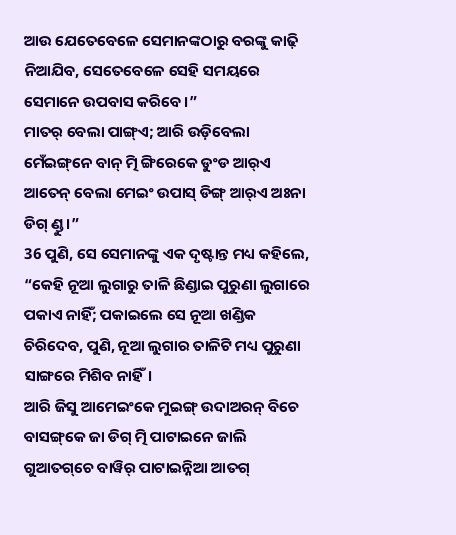ଆଉ ଯେତେବେଳେ ସେମାନଙ୍କଠାରୁ ବରଙ୍କୁ କାଢ଼ି ନିଆଯିବ, ସେତେବେଳେ ସେହି ସମୟରେ ସେମାନେ ଉପବାସ କରିବେ।”
ମାତର୍‌ ବେଲା ପାଙ୍ଗ୍‌ଏ; ଆରି ଉଡ଼ିବେଲା ମେଁଇଙ୍ଗ୍‌ନେ ବାନ୍ ତ୍ମି ଙ୍ଗିରେକେ ଡୁଂଡ ଆର୍‌ଏ ଆତେନ୍‌ ବେଲା ମେଇଂ ଉପାସ୍ ଡିଙ୍ଗ୍ ଆର୍‌ଏ ଅଃନା ଡିଗ୍ ଣ୍ଡୁ ।”
36 ପୁଣି, ସେ ସେମାନଙ୍କୁ ଏକ ଦୃଷ୍ଟାନ୍ତ ମଧ୍ୟ କହିଲେ, “କେହି ନୂଆ ଲୁଗାରୁ ତାଳି ଛିଣ୍ଡାଇ ପୁରୁଣା ଲୁଗାରେ ପକାଏ ନାହିଁ; ପକାଇଲେ ସେ ନୂଆ ଖଣ୍ଡିକ ଚିରିଦେବ, ପୁଣି, ନୂଆ ଲୁଗାର ତାଳିଟି ମଧ୍ୟ ପୁରୁଣା ସାଙ୍ଗରେ ମିଶିବ ନାହିଁ।
ଆରି ଜିସୁ ଆମେଇଂକେ ମୁଇଙ୍ଗ୍ ଉଦା‍ଅରନ୍ ବିଚେ ବାସଙ୍ଗ୍‌କେ ଜା ଡିଗ୍ ତ୍ମି ପାଟାଇନେ ଜାଲି ଗୁଆତଗ୍‌ଚେ ବାୱିର୍‍ ପାଟାଇନ୍ନିଆ ଆତଗ୍‍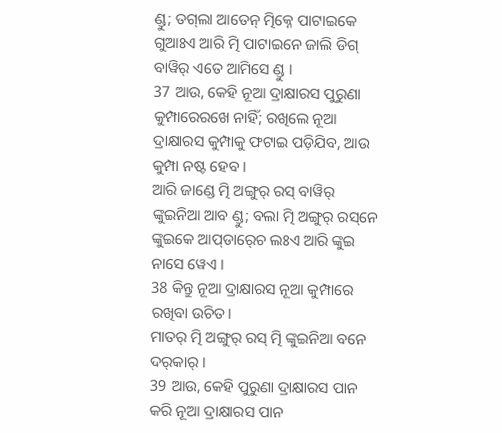ଣ୍ଡୁ; ତଗ୍‍ଲା ଆତେନ୍‌ ତ୍ମିକ୍ନେ ପାଟାଇକେ ଗୁଆଃଏ ଆରି ତ୍ମି ପାଟାଇନେ ଜାଲି ଡିଗ୍ ବାୱିର୍‍ ଏତେ ଆମିସେ ଣ୍ଡୁ ।
37 ଆଉ, କେହି ନୂଆ ଦ୍ରାକ୍ଷାରସ ପୁରୁଣା କୁମ୍ପାରେରଖେ ନାହିଁ; ରଖିଲେ ନୂଆ ଦ୍ରାକ୍ଷାରସ କୁମ୍ପାକୁ ଫଟାଇ ପଡ଼ିଯିବ, ଆଉ କୁମ୍ପା ନଷ୍ଟ ହେବ।
ଆରି ଜାଣ୍ଡେ ତ୍ମି ଅଙ୍ଗୁର୍ ରସ୍ ବାୱିର୍ ଙ୍କୁଇନିଆ ଆବ ଣ୍ଡୁ; ବଲା ତ୍ମି ଅଙ୍ଗୁର୍ ରସ୍‌ନେ ଙ୍କୁଇକେ ଆପ୍‍ଡାର୍‍ଚେ ଲଃଏ ଆରି ଙ୍କୁଇ ନାସେ ୱେଏ ।
38 କିନ୍ତୁ ନୂଆ ଦ୍ରାକ୍ଷାରସ ନୂଆ କୁମ୍ପାରେ ରଖିବା ଉଚିତ।
ମାତର୍‌ ତ୍ମି ଅଙ୍ଗୁର୍ ରସ୍ ତ୍ମି ଙ୍କୁଇନିଆ ବନେ ଦର୍‌କାର୍ ।
39 ଆଉ, କେହି ପୁରୁଣା ଦ୍ରାକ୍ଷାରସ ପାନ କରି ନୂଆ ଦ୍ରାକ୍ଷାରସ ପାନ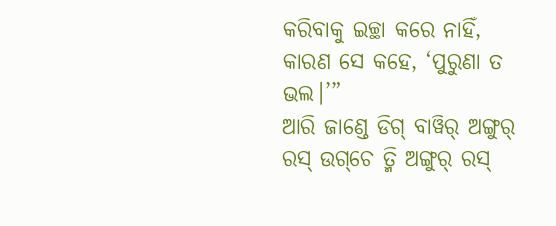କରିବାକୁ ଇଚ୍ଛା କରେ ନାହିଁ, କାରଣ ସେ କହେ, ‘ପୁରୁଣା ତ ଭଲ।’”
ଆରି ଜାଣ୍ଡେ ଡିଗ୍ ବାୱିର୍‍ ଅଙ୍ଗୁର୍ ରସ୍ ଉଗ୍‌ଚେ ତ୍ମି ଅଙ୍ଗୁର୍ ରସ୍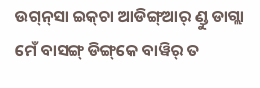ଉଗ୍‌ନ୍‌ସା ଇକ୍‌ଚା ଆଡିଙ୍ଗ୍‌ଆର୍ ଣ୍ଡୁ ଡାଗ୍ଲା ମେଁ ବାସଙ୍ଗ୍‌ ଡିଙ୍ଗ୍‌କେ ବାୱିର୍‍ ତ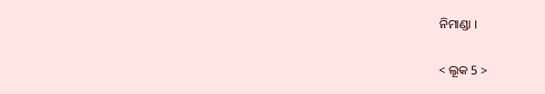ନିମାଣ୍ଡା ।

< ଲୂକ 5 >